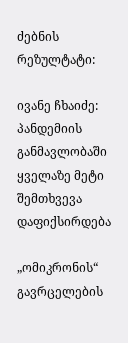ძებნის რეზულტატი:

ივანე ჩხაიძე: პანდემიის განმავლობაში ყველაზე მეტი შემთხვევა დაფიქსირდება

„ომიკრონის“ გავრცელების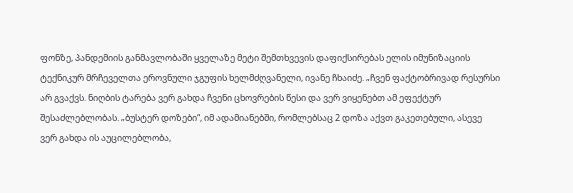ფონზე, პანდემიის განმავლობაში ყველაზე მეტი შემთხვევის დაფიქსირებას ელის იმუნიზაციის ტექნიკურ მრჩეველთა ეროვნული ჯგუფის ხელმძღვანელი, ივანე ჩხაიძე. „ჩვენ ფაქტობრივად რესურსი არ გვაქვს. ნიღბის ტარება ვერ გახდა ჩვენი ცხოვრების წესი და ვერ ვიყენებთ ამ ეფექტურ შესაძლებლობას. „ბუსტერ დოზები“, იმ ადამიანებში, რომლებსაც 2 დოზა აქვთ გაკეთებული, ასევე ვერ გახდა ის აუცილებლობა,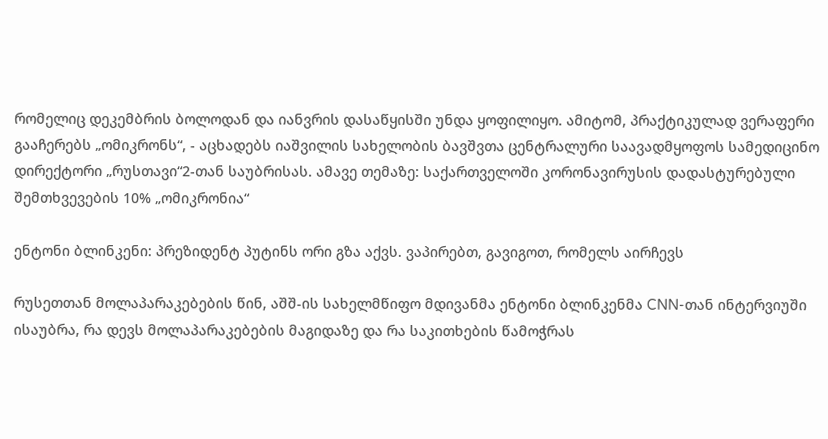რომელიც დეკემბრის ბოლოდან და იანვრის დასაწყისში უნდა ყოფილიყო. ამიტომ, პრაქტიკულად ვერაფერი გააჩერებს „ომიკრონს“, - აცხადებს იაშვილის სახელობის ბავშვთა ცენტრალური საავადმყოფოს სამედიცინო დირექტორი „რუსთავი“2-თან საუბრისას. ამავე თემაზე: საქართველოში კორონავირუსის დადასტურებული შემთხვევების 10% „ომიკრონია“

ენტონი ბლინკენი: პრეზიდენტ პუტინს ორი გზა აქვს. ვაპირებთ, გავიგოთ, რომელს აირჩევს

რუსეთთან მოლაპარაკებების წინ, აშშ-ის სახელმწიფო მდივანმა ენტონი ბლინკენმა CNN-თან ინტერვიუში ისაუბრა, რა დევს მოლაპარაკებების მაგიდაზე და რა საკითხების წამოჭრას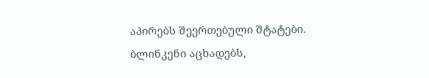აპირებს შეერთებული შტატები. ბლინკენი აცხადებს,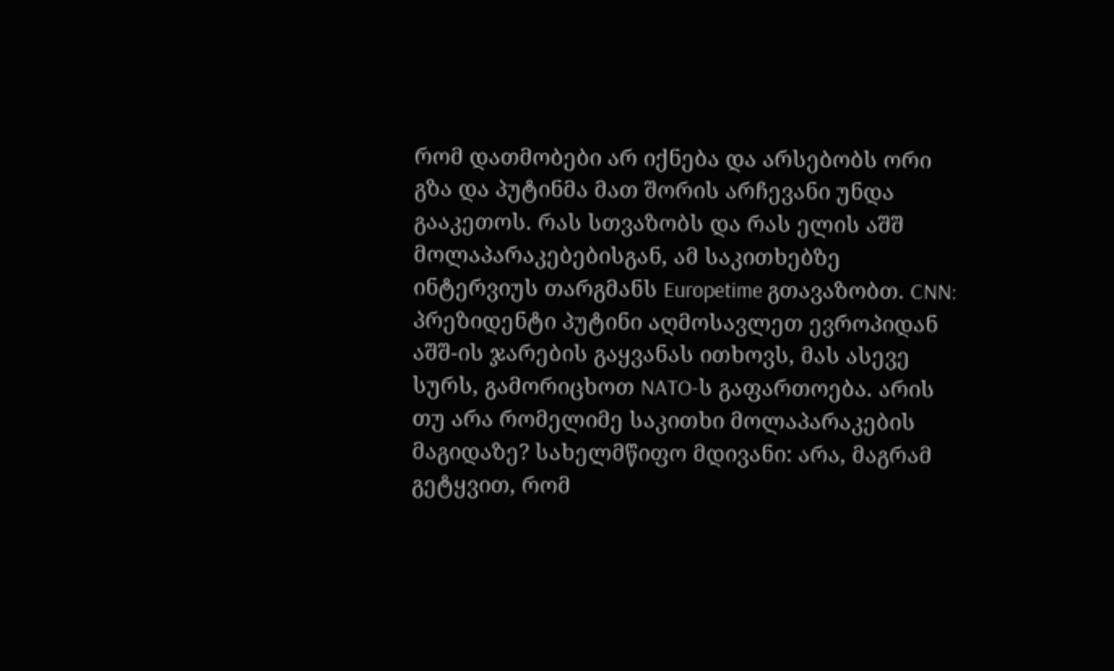რომ დათმობები არ იქნება და არსებობს ორი გზა და პუტინმა მათ შორის არჩევანი უნდა გააკეთოს. რას სთვაზობს და რას ელის აშშ მოლაპარაკებებისგან, ამ საკითხებზე ინტერვიუს თარგმანს Europetime გთავაზობთ. CNN: პრეზიდენტი პუტინი აღმოსავლეთ ევროპიდან აშშ-ის ჯარების გაყვანას ითხოვს, მას ასევე სურს, გამორიცხოთ NATO-ს გაფართოება. არის თუ არა რომელიმე საკითხი მოლაპარაკების მაგიდაზე? სახელმწიფო მდივანი: არა, მაგრამ გეტყვით, რომ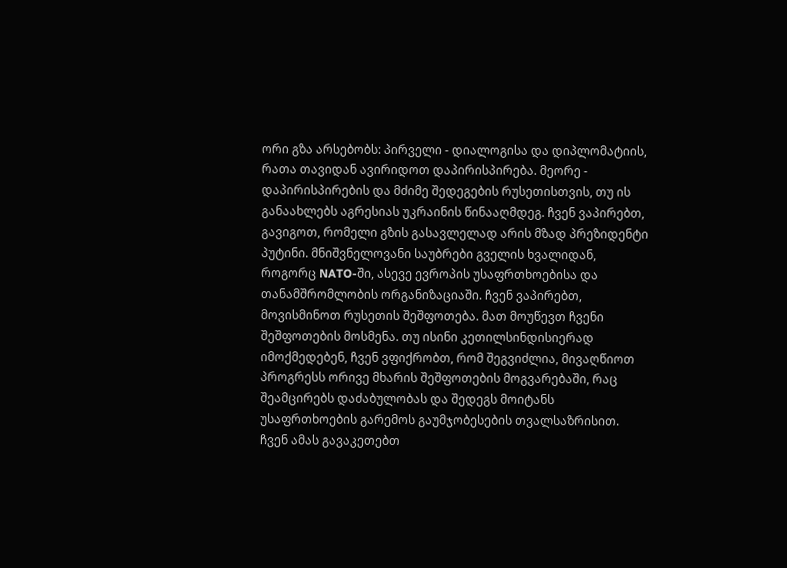ორი გზა არსებობს: პირველი - დიალოგისა და დიპლომატიის, რათა თავიდან ავირიდოთ დაპირისპირება. მეორე - დაპირისპირების და მძიმე შედეგების რუსეთისთვის, თუ ის განაახლებს აგრესიას უკრაინის წინააღმდეგ. ჩვენ ვაპირებთ, გავიგოთ, რომელი გზის გასავლელად არის მზად პრეზიდენტი პუტინი. მნიშვნელოვანი საუბრები გველის ხვალიდან, როგორც NATO-ში, ასევე ევროპის უსაფრთხოებისა და თანამშრომლობის ორგანიზაციაში. ჩვენ ვაპირებთ, მოვისმინოთ რუსეთის შეშფოთება. მათ მოუწევთ ჩვენი შეშფოთების მოსმენა. თუ ისინი კეთილსინდისიერად იმოქმედებენ, ჩვენ ვფიქრობთ, რომ შეგვიძლია, მივაღწიოთ პროგრესს ორივე მხარის შეშფოთების მოგვარებაში, რაც შეამცირებს დაძაბულობას და შედეგს მოიტანს უსაფრთხოების გარემოს გაუმჯობესების თვალსაზრისით. ჩვენ ამას გავაკეთებთ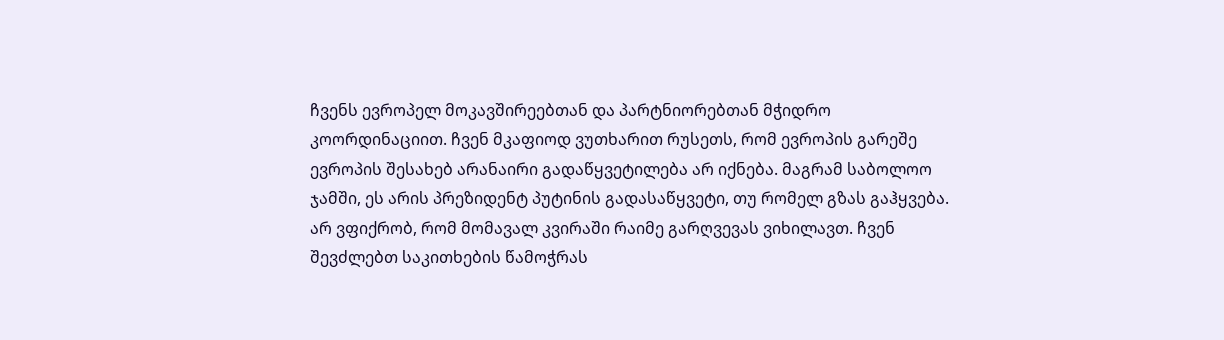ჩვენს ევროპელ მოკავშირეებთან და პარტნიორებთან მჭიდრო კოორდინაციით. ჩვენ მკაფიოდ ვუთხარით რუსეთს, რომ ევროპის გარეშე ევროპის შესახებ არანაირი გადაწყვეტილება არ იქნება. მაგრამ საბოლოო ჯამში, ეს არის პრეზიდენტ პუტინის გადასაწყვეტი, თუ რომელ გზას გაჰყვება. არ ვფიქრობ, რომ მომავალ კვირაში რაიმე გარღვევას ვიხილავთ. ჩვენ შევძლებთ საკითხების წამოჭრას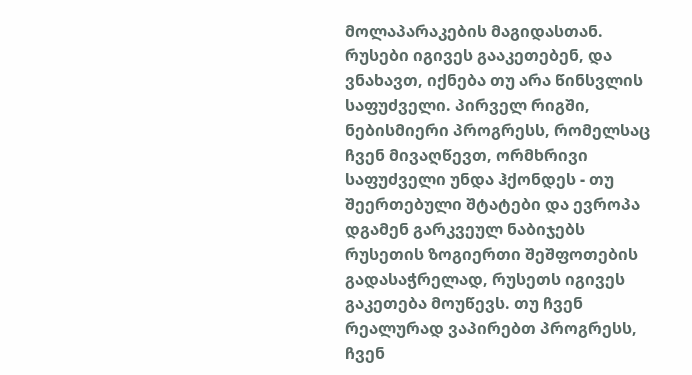მოლაპარაკების მაგიდასთან. რუსები იგივეს გააკეთებენ, და ვნახავთ, იქნება თუ არა წინსვლის საფუძველი. პირველ რიგში, ნებისმიერი პროგრესს, რომელსაც ჩვენ მივაღწევთ, ორმხრივი საფუძველი უნდა ჰქონდეს - თუ შეერთებული შტატები და ევროპა დგამენ გარკვეულ ნაბიჯებს რუსეთის ზოგიერთი შეშფოთების გადასაჭრელად, რუსეთს იგივეს გაკეთება მოუწევს. თუ ჩვენ რეალურად ვაპირებთ პროგრესს, ჩვენ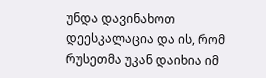უნდა დავინახოთ დეესკალაცია და ის, რომ რუსეთმა უკან დაიხია იმ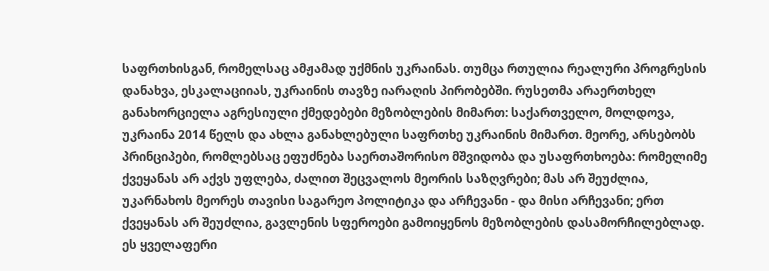საფრთხისგან, რომელსაც ამჟამად უქმნის უკრაინას. თუმცა რთულია რეალური პროგრესის დანახვა, ესკალაციიას, უკრაინის თავზე იარაღის პირობებში. რუსეთმა არაერთხელ განახორციელა აგრესიული ქმედებები მეზობლების მიმართ: საქართველო, მოლდოვა, უკრაინა 2014 წელს და ახლა განახლებული საფრთხე უკრაინის მიმართ. მეორე, არსებობს პრინციპები, რომლებსაც ეფუძნება საერთაშორისო მშვიდობა და უსაფრთხოება: რომელიმე ქვეყანას არ აქვს უფლება, ძალით შეცვალოს მეორის საზღვრები; მას არ შეუძლია, უკარნახოს მეორეს თავისი საგარეო პოლიტიკა და არჩევანი - და მისი არჩევანი; ერთ ქვეყანას არ შეუძლია, გავლენის სფეროები გამოიყენოს მეზობლების დასამორჩილებლად. ეს ყველაფერი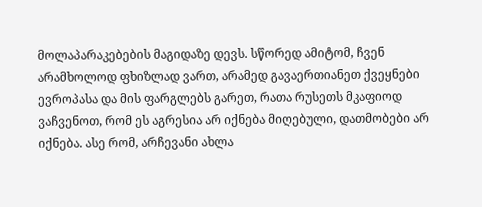მოლაპარაკებების მაგიდაზე დევს. სწორედ ამიტომ, ჩვენ არამხოლოდ ფხიზლად ვართ, არამედ გავაერთიანეთ ქვეყნები ევროპასა და მის ფარგლებს გარეთ, რათა რუსეთს მკაფიოდ ვაჩვენოთ, რომ ეს აგრესია არ იქნება მიღებული, დათმობები არ იქნება. ასე რომ, არჩევანი ახლა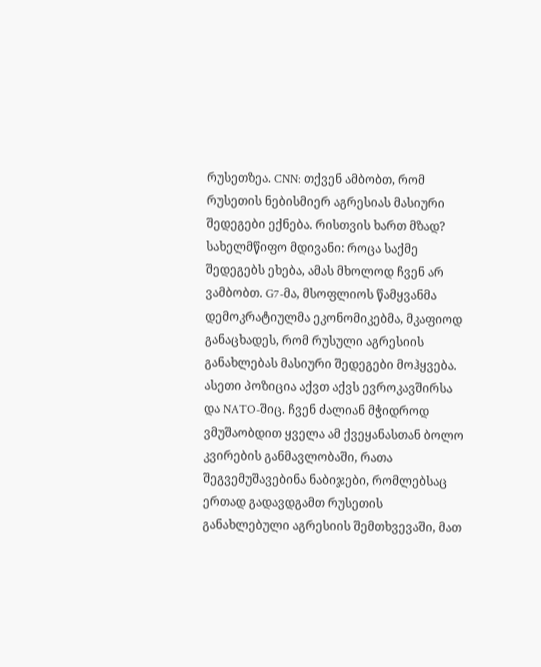რუსეთზეა. CNN: თქვენ ამბობთ, რომ რუსეთის ნებისმიერ აგრესიას მასიური შედეგები ექნება. რისთვის ხართ მზად? სახელმწიფო მდივანი: როცა საქმე შედეგებს ეხება, ამას მხოლოდ ჩვენ არ ვამბობთ. G7-მა, მსოფლიოს წამყვანმა დემოკრატიულმა ეკონომიკებმა, მკაფიოდ განაცხადეს, რომ რუსული აგრესიის განახლებას მასიური შედეგები მოჰყვება. ასეთი პოზიცია აქვთ აქვს ევროკავშირსა და NATO-შიც. ჩვენ ძალიან მჭიდროდ ვმუშაობდით ყველა ამ ქვეყანასთან ბოლო კვირების განმავლობაში, რათა შეგვემუშავებინა ნაბიჯები, რომლებსაც ერთად გადავდგამთ რუსეთის განახლებული აგრესიის შემთხვევაში, მათ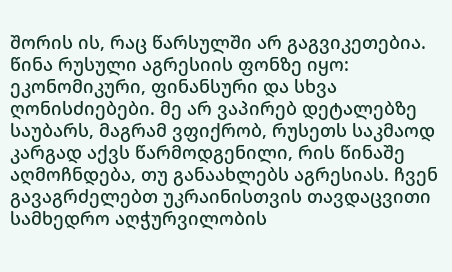შორის ის, რაც წარსულში არ გაგვიკეთებია. წინა რუსული აგრესიის ფონზე იყო: ეკონომიკური, ფინანსური და სხვა ღონისძიებები. მე არ ვაპირებ დეტალებზე საუბარს, მაგრამ ვფიქრობ, რუსეთს საკმაოდ კარგად აქვს წარმოდგენილი, რის წინაშე აღმოჩნდება, თუ განაახლებს აგრესიას. ჩვენ გავაგრძელებთ უკრაინისთვის თავდაცვითი სამხედრო აღჭურვილობის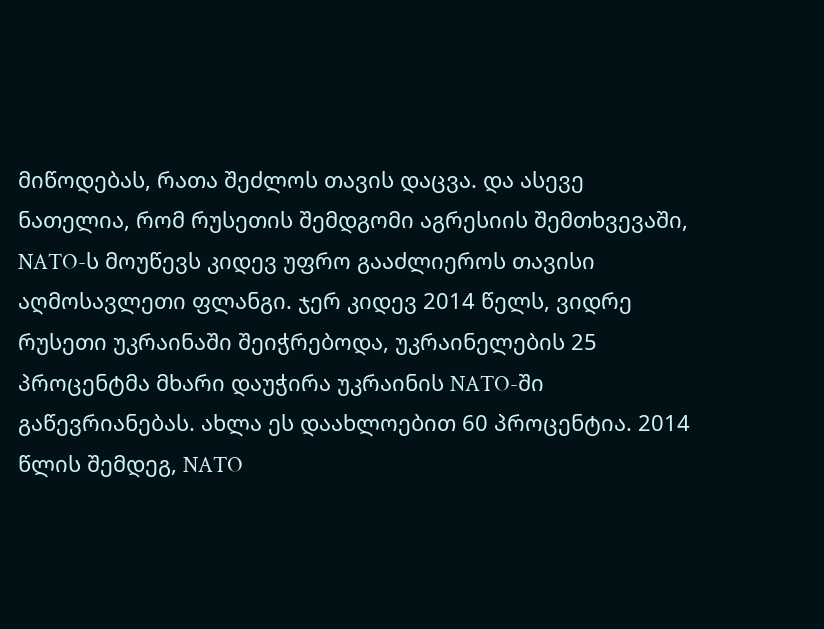მიწოდებას, რათა შეძლოს თავის დაცვა. და ასევე ნათელია, რომ რუსეთის შემდგომი აგრესიის შემთხვევაში, NATO-ს მოუწევს კიდევ უფრო გააძლიეროს თავისი აღმოსავლეთი ფლანგი. ჯერ კიდევ 2014 წელს, ვიდრე რუსეთი უკრაინაში შეიჭრებოდა, უკრაინელების 25 პროცენტმა მხარი დაუჭირა უკრაინის NATO-ში გაწევრიანებას. ახლა ეს დაახლოებით 60 პროცენტია. 2014 წლის შემდეგ, NATO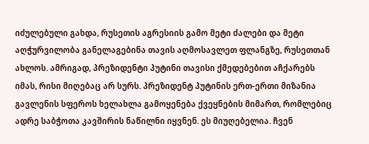იძულებული გახდა, რუსეთის აგრესიის გამო მეტი ძალები და მეტი აღჭურვილობა განელაგებინა თავის აღმოსავლეთ ფლანგზე, რუსეთთან ახლოს. ამრიგად, პრეზიდენტი პუტინი თავისი ქმედებებით აჩქარებს იმას, რისი მიღებაც არ სურს. პრეზიდენტ პუტინის ერთ-ერთი მიზანია გავლენის სფეროს ხელახლა გამოყენება ქვეყნების მიმართ, რომლებიც ადრე საბჭოთა კავშირის ნაწილნი იყვნენ. ეს მიუღებელია. ჩვენ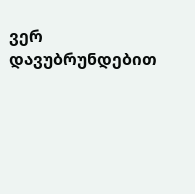ვერ დავუბრუნდებით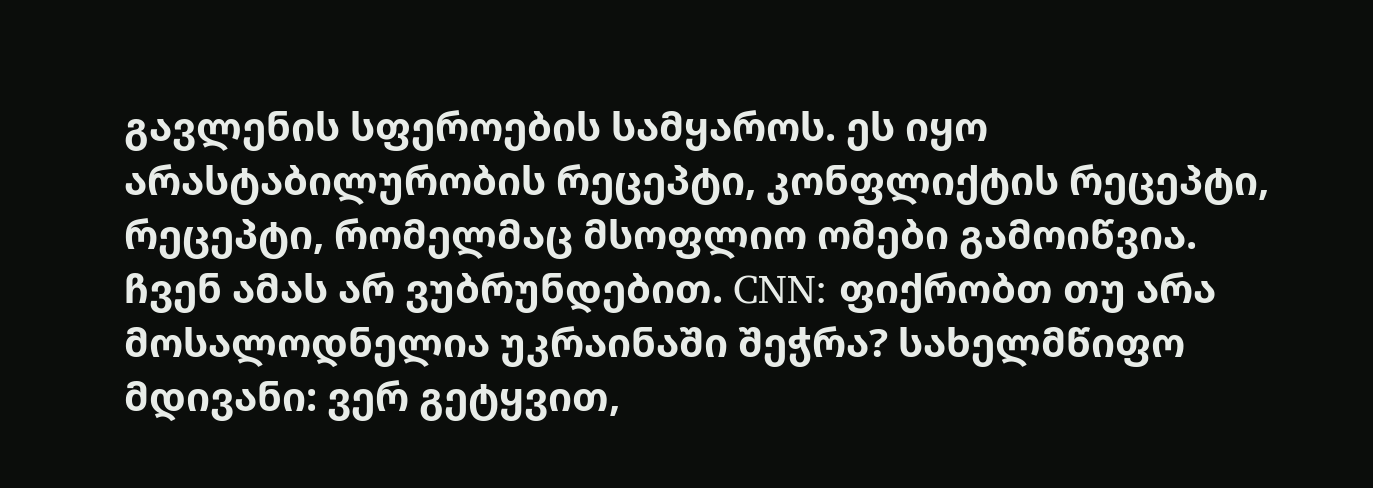გავლენის სფეროების სამყაროს. ეს იყო არასტაბილურობის რეცეპტი, კონფლიქტის რეცეპტი, რეცეპტი, რომელმაც მსოფლიო ომები გამოიწვია. ჩვენ ამას არ ვუბრუნდებით. CNN: ფიქრობთ თუ არა მოსალოდნელია უკრაინაში შეჭრა? სახელმწიფო მდივანი: ვერ გეტყვით,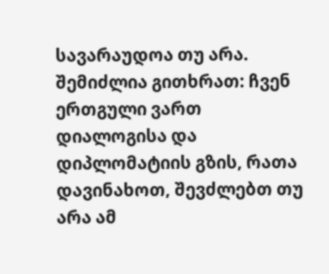სავარაუდოა თუ არა. შემიძლია გითხრათ: ჩვენ ერთგული ვართ დიალოგისა და დიპლომატიის გზის, რათა დავინახოთ, შევძლებთ თუ არა ამ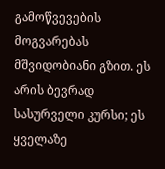გამოწვევების მოგვარებას მშვიდობიანი გზით. ეს არის ბევრად სასურველი კურსი; ეს ყველაზე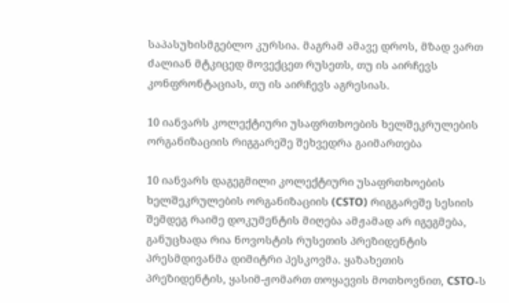საპასუხისმგებლო კურსია. მაგრამ ამავე დროს, მზად ვართ ძალიან მტკიცედ მოვექცეთ რუსეთს, თუ ის აირჩევს კონფრონტაციას, თუ ის აირჩევს აგრესიას.

10 იანვარს კოლექტიური უსაფრთხოების ხელშეკრულების ორგანიზაციის რიგგარეშე შეხვედრა გაიმართება

10 იანვარს დაგეგმილი კოლექტიური უსაფრთხოების ხელშეკრულების ორგანიზაციის (CSTO) რიგგარეშე სესიის შემდეგ რაიმე დოკუმენტის მიღება ამჟამად არ იგეგმება, განუცხადა რია ნოვოსტის რუსეთის პრეზიდენტის პრესმდივანმა დიმიტრი პესკოვმა. ყაზახეთის პრეზიდენტის, ყასიმ-ჟომართ თოყაევის მოთხოვნით, CSTO-ს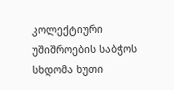კოლექტიური უშიშროების საბჭოს სხდომა ხუთი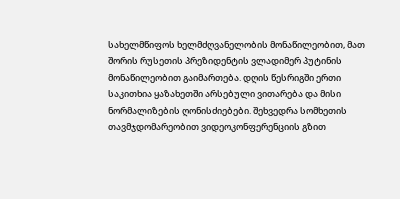სახელმწიფოს ხელმძღვანელობის მონაწილეობით, მათ შორის რუსეთის პრეზიდენტის ვლადიმერ პუტინის მონაწილეობით გაიმართება. დღის წესრიგში ერთი საკითხია ყაზახეთში არსებული ვითარება და მისი ნორმალიზების ღონისძიებები. შეხვედრა სომხეთის თავმჯდომარეობით ვიდეოკონფერენციის გზით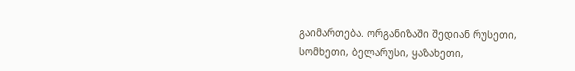გაიმართება. ორგანიზაში შედიან რუსეთი, სომხეთი, ბელარუსი, ყაზახეთი,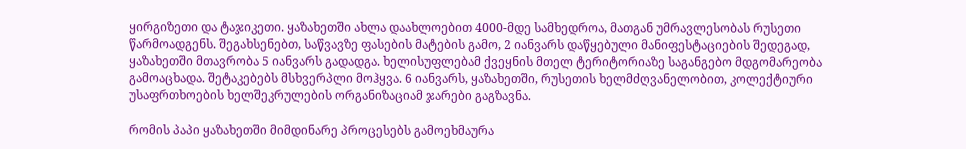ყირგიზეთი და ტაჯიკეთი. ყაზახეთში ახლა დაახლოებით 4000-მდე სამხედროა, მათგან უმრავლესობას რუსეთი წარმოადგენს. შეგახსენებთ, საწვავზე ფასების მატების გამო, 2 იანვარს დაწყებული მანიფესტაციების შედეგად, ყაზახეთში მთავრობა 5 იანვარს გადადგა. ხელისუფლებამ ქვეყნის მთელ ტერიტორიაზე საგანგებო მდგომარეობა გამოაცხადა. შეტაკებებს მსხვერპლი მოჰყვა. 6 იანვარს, ყაზახეთში, რუსეთის ხელმძღვანელობით, კოლექტიური უსაფრთხოების ხელშეკრულების ორგანიზაციამ ჯარები გაგზავნა.

რომის პაპი ყაზახეთში მიმდინარე პროცესებს გამოეხმაურა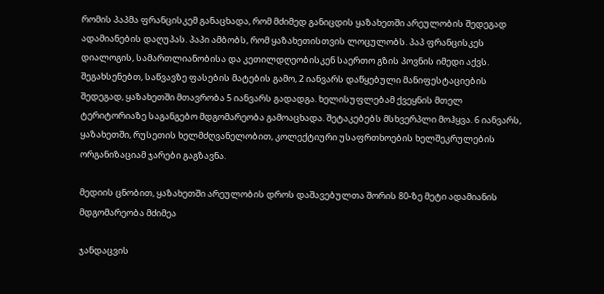რომის პაპმა ფრანცისკემ განაცხადა, რომ მძიმედ განიცდის ყაზახეთში არეულობის შედეგად ადამიანების დაღუპას. პაპი ამბობს, რომ ყაზახეთისთვის ლოცულობს. პაპ ფრანცისკეს დიალოგის, სამართლიანობისა და კეთილდღეობისკენ საერთო გზის პოვნის იმედი აქვს. შეგახსენებთ, საწვავზე ფასების მატების გამო, 2 იანვარს დაწყებული მანიფესტაციების შედეგად, ყაზახეთში მთავრობა 5 იანვარს გადადგა. ხელისუფლებამ ქვეყნის მთელ ტერიტორიაზე საგანგებო მდგომარეობა გამოაცხადა. შეტაკებებს მსხვერპლი მოჰყვა. 6 იანვარს, ყაზახეთში, რუსეთის ხელმძღვანელობით, კოლექტიური უსაფრთხოების ხელშეკრულების ორგანიზაციამ ჯარები გაგზავნა.

მედიის ცნობით, ყაზახეთში არეულობის დროს დაშავებულთა შორის 80-ზე მეტი ადამიანის მდგომარეობა მძიმეა

ჯანდაცვის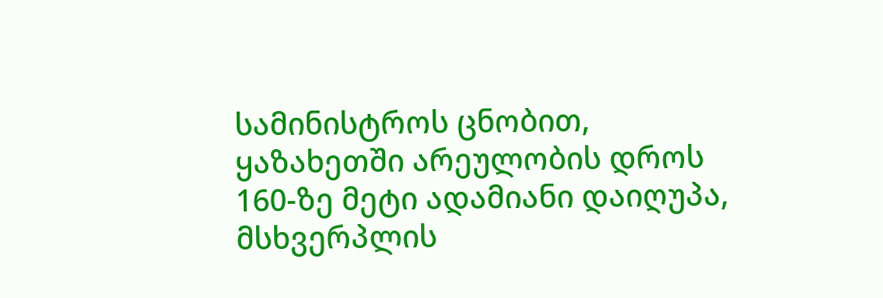სამინისტროს ცნობით, ყაზახეთში არეულობის დროს 160-ზე მეტი ადამიანი დაიღუპა, მსხვერპლის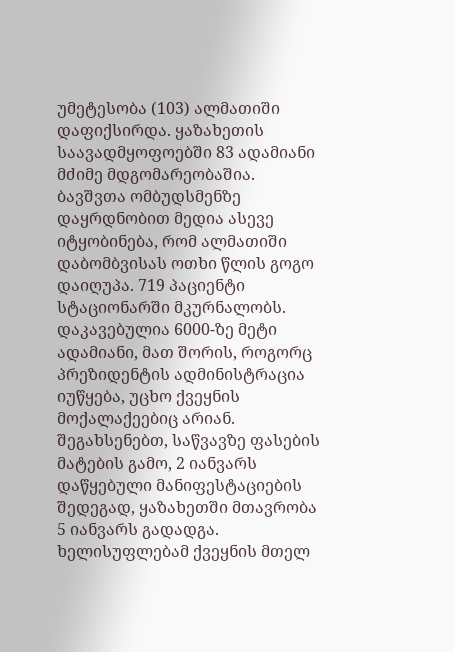უმეტესობა (103) ალმათიში დაფიქსირდა. ყაზახეთის საავადმყოფოებში 83 ადამიანი მძიმე მდგომარეობაშია. ბავშვთა ომბუდსმენზე დაყრდნობით მედია ასევე იტყობინება, რომ ალმათიში დაბომბვისას ოთხი წლის გოგო დაიღუპა. 719 პაციენტი სტაციონარში მკურნალობს. დაკავებულია 6000-ზე მეტი ადამიანი, მათ შორის, როგორც პრეზიდენტის ადმინისტრაცია იუწყება, უცხო ქვეყნის მოქალაქეებიც არიან. შეგახსენებთ, საწვავზე ფასების მატების გამო, 2 იანვარს დაწყებული მანიფესტაციების შედეგად, ყაზახეთში მთავრობა 5 იანვარს გადადგა. ხელისუფლებამ ქვეყნის მთელ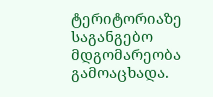ტერიტორიაზე საგანგებო მდგომარეობა გამოაცხადა.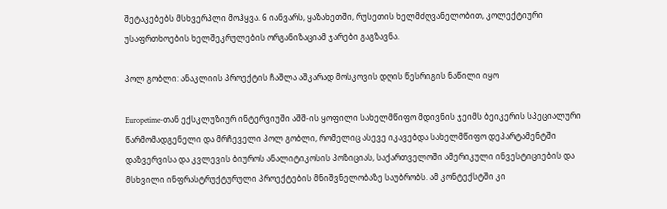შეტაკებებს მსხვერპლი მოჰყვა. 6 იანვარს, ყაზახეთში, რუსეთის ხელმძღვანელობით, კოლექტიური უსაფრთხოების ხელშეკრულების ორგანიზაციამ ჯარები გაგზავნა.

პოლ გობლი: ანაკლიის პროექტის ჩაშლა აშკარად მოსკოვის დღის წესრიგის ნაწილი იყო

Europetime-თან ექსკლუზიურ ინტერვიუში აშშ-ის ყოფილი სახელმწიფო მდივნის ჯეიმს ბეიკერის სპეციალური წარმომადგენელი და მრჩეველი პოლ გობლი, რომელიც ასევე იკავებდა სახელმწიფო დეპარტამენტში დაზვერვისა და კვლევის ბიუროს ანალიტიკოსის პოზიციას, საქართველოში ამერიკული ინვესტიციების და მსხვილი ინფრასტრუქტურული პროექტების მნიშვნელობაზე საუბრობს. ამ კონტექსტში კი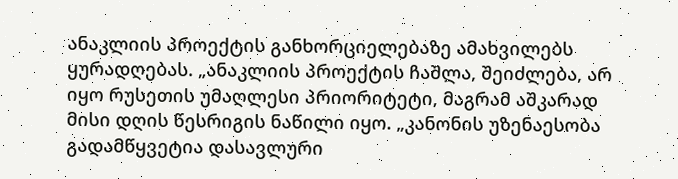ანაკლიის პროექტის განხორციელებაზე ამახვილებს ყურადღებას. „ანაკლიის პროექტის ჩაშლა, შეიძლება, არ იყო რუსეთის უმაღლესი პრიორიტეტი, მაგრამ აშკარად მისი დღის წესრიგის ნაწილი იყო. „კანონის უზენაესობა გადამწყვეტია დასავლური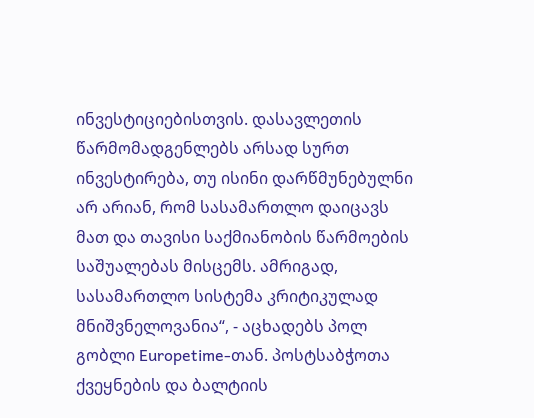ინვესტიციებისთვის. დასავლეთის წარმომადგენლებს არსად სურთ ინვესტირება, თუ ისინი დარწმუნებულნი არ არიან, რომ სასამართლო დაიცავს მათ და თავისი საქმიანობის წარმოების საშუალებას მისცემს. ამრიგად, სასამართლო სისტემა კრიტიკულად მნიშვნელოვანია“, - აცხადებს პოლ გობლი Europetime-თან. პოსტსაბჭოთა ქვეყნების და ბალტიის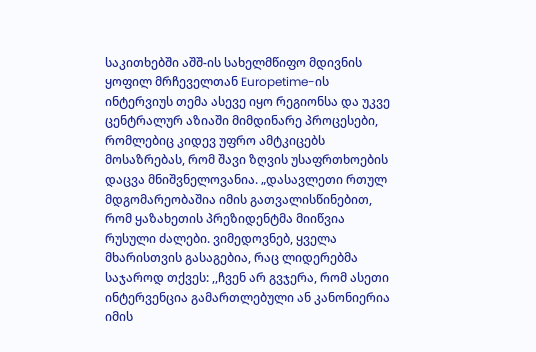საკითხებში აშშ-ის სახელმწიფო მდივნის ყოფილ მრჩეველთან Europetime-ის ინტერვიუს თემა ასევე იყო რეგიონსა და უკვე ცენტრალურ აზიაში მიმდინარე პროცესები, რომლებიც კიდევ უფრო ამტკიცებს მოსაზრებას, რომ შავი ზღვის უსაფრთხოების დაცვა მნიშვნელოვანია. „დასავლეთი რთულ მდგომარეობაშია იმის გათვალისწინებით, რომ ყაზახეთის პრეზიდენტმა მიიწვია რუსული ძალები. ვიმედოვნებ, ყველა მხარისთვის გასაგებია, რაც ლიდერებმა საჯაროდ თქვეს: ,,ჩვენ არ გვჯერა, რომ ასეთი ინტერვენცია გამართლებული ან კანონიერია იმის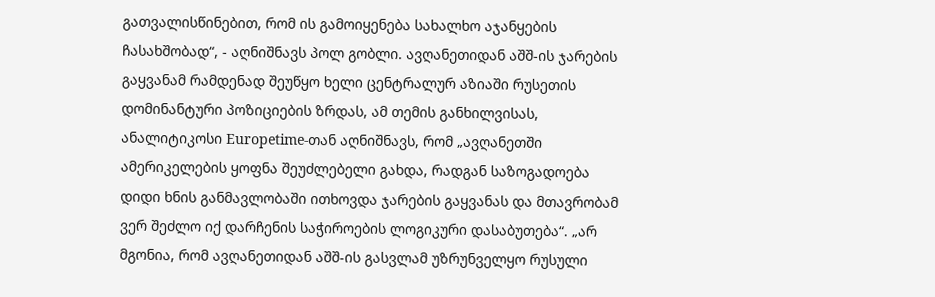გათვალისწინებით, რომ ის გამოიყენება სახალხო აჯანყების ჩასახშობად“, - აღნიშნავს პოლ გობლი. ავღანეთიდან აშშ-ის ჯარების გაყვანამ რამდენად შეუწყო ხელი ცენტრალურ აზიაში რუსეთის დომინანტური პოზიციების ზრდას, ამ თემის განხილვისას, ანალიტიკოსი Europetime-თან აღნიშნავს, რომ „ავღანეთში ამერიკელების ყოფნა შეუძლებელი გახდა, რადგან საზოგადოება დიდი ხნის განმავლობაში ითხოვდა ჯარების გაყვანას და მთავრობამ ვერ შეძლო იქ დარჩენის საჭიროების ლოგიკური დასაბუთება“. „არ მგონია, რომ ავღანეთიდან აშშ-ის გასვლამ უზრუნველყო რუსული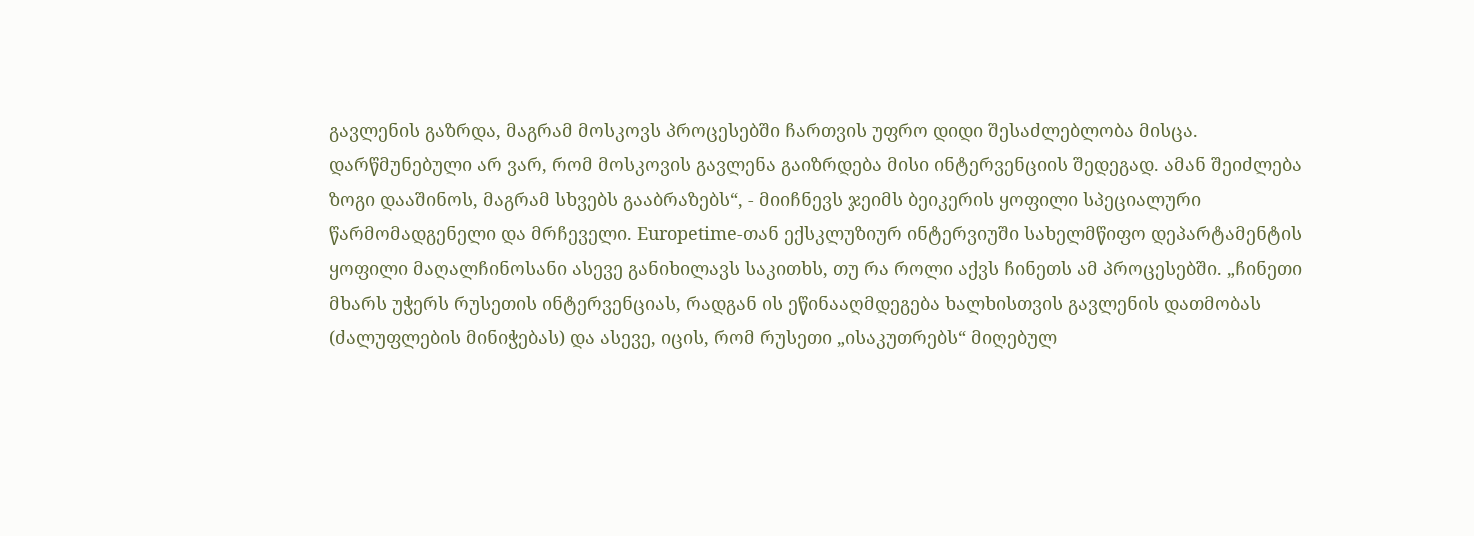გავლენის გაზრდა, მაგრამ მოსკოვს პროცესებში ჩართვის უფრო დიდი შესაძლებლობა მისცა. დარწმუნებული არ ვარ, რომ მოსკოვის გავლენა გაიზრდება მისი ინტერვენციის შედეგად. ამან შეიძლება ზოგი დააშინოს, მაგრამ სხვებს გააბრაზებს“, - მიიჩნევს ჯეიმს ბეიკერის ყოფილი სპეციალური წარმომადგენელი და მრჩეველი. Europetime-თან ექსკლუზიურ ინტერვიუში სახელმწიფო დეპარტამენტის ყოფილი მაღალჩინოსანი ასევე განიხილავს საკითხს, თუ რა როლი აქვს ჩინეთს ამ პროცესებში. „ჩინეთი მხარს უჭერს რუსეთის ინტერვენციას, რადგან ის ეწინააღმდეგება ხალხისთვის გავლენის დათმობას (ძალუფლების მინიჭებას) და ასევე, იცის, რომ რუსეთი „ისაკუთრებს“ მიღებულ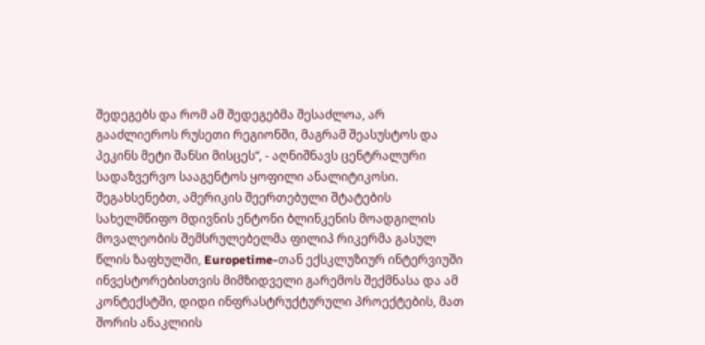შედეგებს და რომ ამ შედეგებმა შესაძლოა, არ გააძლიეროს რუსეთი რეგიონში, მაგრამ შეასუსტოს და პეკინს მეტი შანსი მისცეს“, - აღნიშნავს ცენტრალური სადაზვერვო სააგენტოს ყოფილი ანალიტიკოსი. შეგახსენებთ, ამერიკის შეერთებული შტატების სახელმწიფო მდივნის ენტონი ბლინკენის მოადგილის მოვალეობის შემსრულებელმა ფილიპ რიკერმა გასულ წლის ზაფხულში, Europetime-თან ექსკლუზიურ ინტერვიუში ინვესტორებისთვის მიმზიდველი გარემოს შექმნასა და ამ კონტექსტში, დიდი ინფრასტრუქტურული პროექტების, მათ შორის ანაკლიის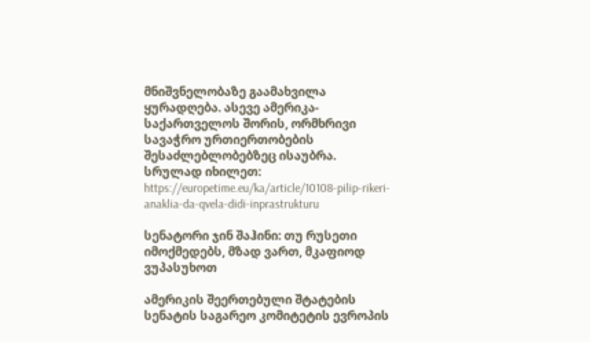მნიშვნელობაზე გაამახვილა ყურადღება. ასევე ამერიკა- საქართველოს შორის, ორმხრივი სავაჭრო ურთიერთობების შესაძლებლობებზეც ისაუბრა. სრულად იხილეთ: https://europetime.eu/ka/article/10108-pilip-rikeri-anaklia-da-qvela-didi-inprastrukturu

სენატორი ჯინ შაჰინი: თუ რუსეთი იმოქმედებს, მზად ვართ, მკაფიოდ ვუპასუხოთ

ამერიკის შეერთებული შტატების სენატის საგარეო კომიტეტის ევროპის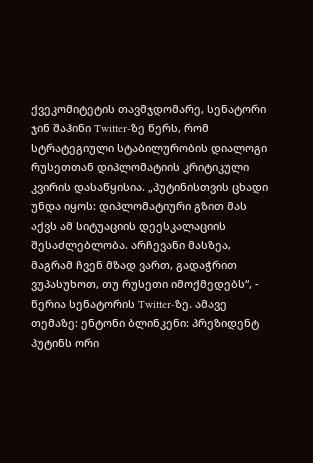ქვეკომიტეტის თავმჯდომარე, სენატორი ჯინ შაჰინი Twitter-ზე წერს, რომ სტრატეგიული სტაბილურობის დიალოგი რუსეთთან დიპლომატიის კრიტიკული კვირის დასაწყისია. „პუტინისთვის ცხადი უნდა იყოს: დიპლომატიური გზით მას აქვს ამ სიტუაციის დეესკალაციის შესაძლებლობა. არჩევანი მასზეა, მაგრამ ჩვენ მზად ვართ, გადაჭრით ვუპასუხოთ, თუ რუსეთი იმოქმედებს“, - წერია სენატორის Twitter-ზე. ამავე თემაზე: ენტონი ბლინკენი: პრეზიდენტ პუტინს ორი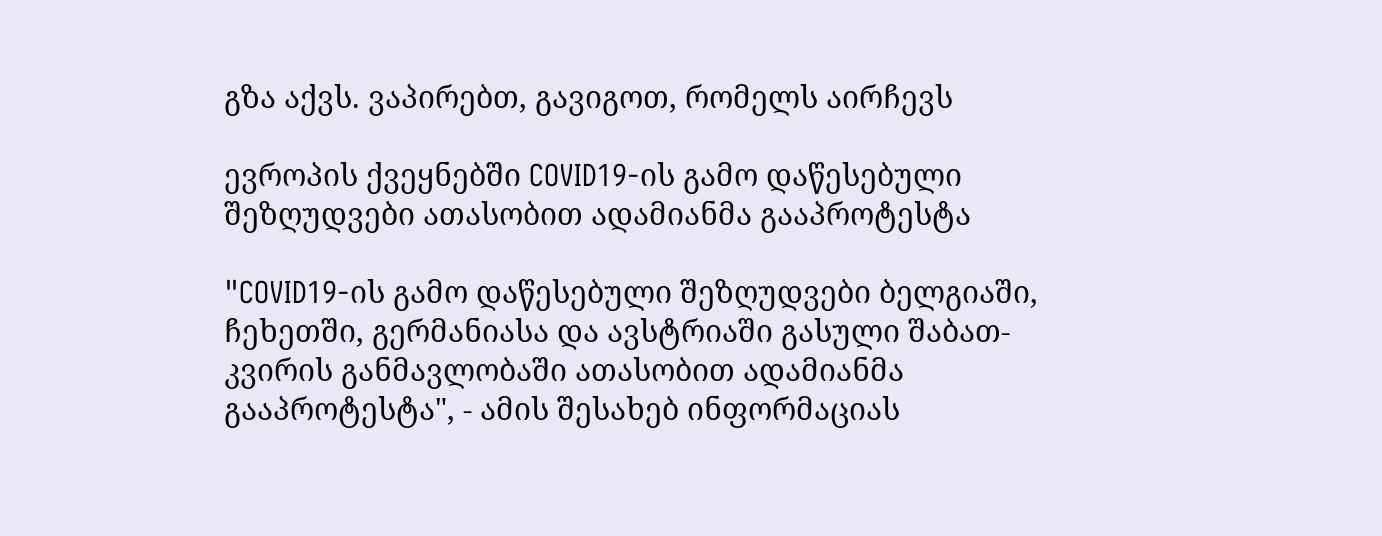გზა აქვს. ვაპირებთ, გავიგოთ, რომელს აირჩევს

ევროპის ქვეყნებში COVID19-ის გამო დაწესებული შეზღუდვები ათასობით ადამიანმა გააპროტესტა

"COVID19-ის გამო დაწესებული შეზღუდვები ბელგიაში, ჩეხეთში, გერმანიასა და ავსტრიაში გასული შაბათ-კვირის განმავლობაში ათასობით ადამიანმა გააპროტესტა", - ამის შესახებ ინფორმაციას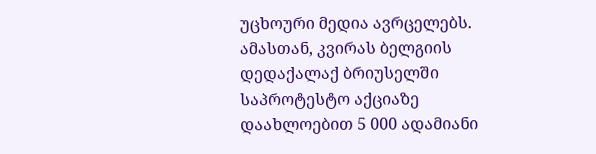უცხოური მედია ავრცელებს. ამასთან, კვირას ბელგიის დედაქალაქ ბრიუსელში საპროტესტო აქციაზე დაახლოებით 5 000 ადამიანი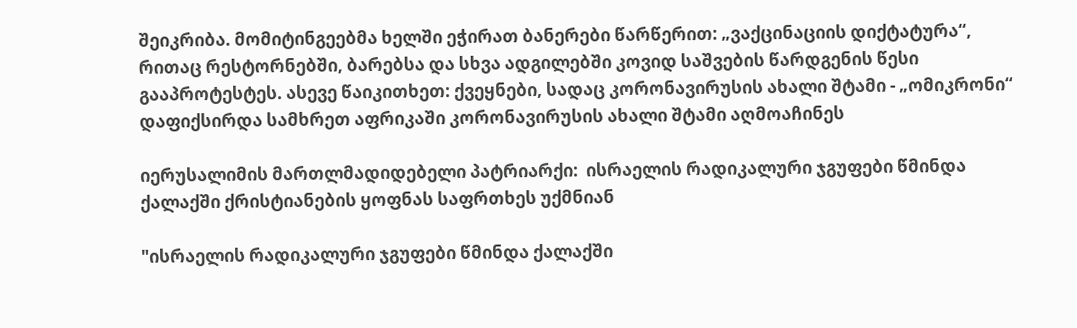შეიკრიბა. მომიტინგეებმა ხელში ეჭირათ ბანერები წარწერით: „ვაქცინაციის დიქტატურა“, რითაც რესტორნებში, ბარებსა და სხვა ადგილებში კოვიდ საშვების წარდგენის წესი გააპროტესტეს. ასევე წაიკითხეთ: ქვეყნები, სადაც კორონავირუსის ახალი შტამი - „ომიკრონი“ დაფიქსირდა სამხრეთ აფრიკაში კორონავირუსის ახალი შტამი აღმოაჩინეს

იერუსალიმის მართლმადიდებელი პატრიარქი:  ისრაელის რადიკალური ჯგუფები წმინდა ქალაქში ქრისტიანების ყოფნას საფრთხეს უქმნიან

"ისრაელის რადიკალური ჯგუფები წმინდა ქალაქში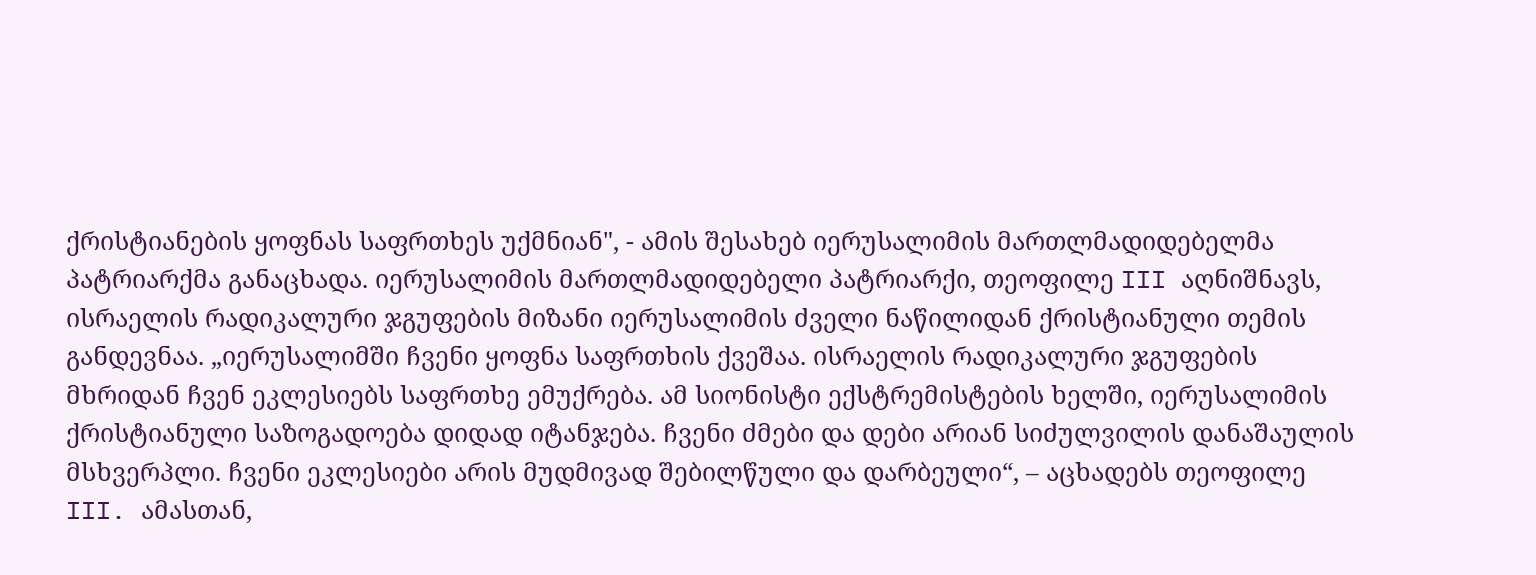ქრისტიანების ყოფნას საფრთხეს უქმნიან", - ამის შესახებ იერუსალიმის მართლმადიდებელმა პატრიარქმა განაცხადა. იერუსალიმის მართლმადიდებელი პატრიარქი, თეოფილე III აღნიშნავს, ისრაელის რადიკალური ჯგუფების მიზანი იერუსალიმის ძველი ნაწილიდან ქრისტიანული თემის განდევნაა. „იერუსალიმში ჩვენი ყოფნა საფრთხის ქვეშაა. ისრაელის რადიკალური ჯგუფების მხრიდან ჩვენ ეკლესიებს საფრთხე ემუქრება. ამ სიონისტი ექსტრემისტების ხელში, იერუსალიმის ქრისტიანული საზოგადოება დიდად იტანჯება. ჩვენი ძმები და დები არიან სიძულვილის დანაშაულის მსხვერპლი. ჩვენი ეკლესიები არის მუდმივად შებილწული და დარბეული“, – აცხადებს თეოფილე III. ამასთან,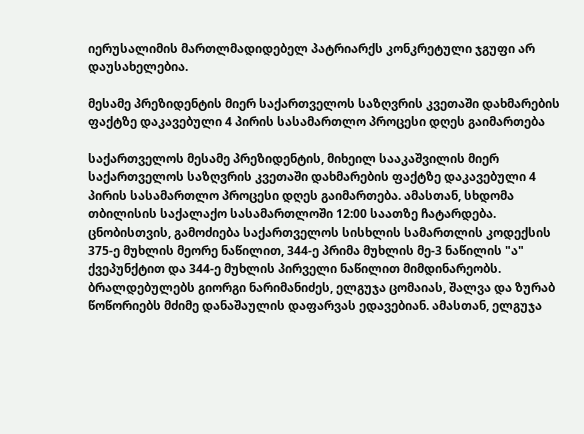იერუსალიმის მართლმადიდებელ პატრიარქს კონკრეტული ჯგუფი არ დაუსახელებია.

მესამე პრეზიდენტის მიერ საქართველოს საზღვრის კვეთაში დახმარების ფაქტზე დაკავებული 4 პირის სასამართლო პროცესი დღეს გაიმართება

საქართველოს მესამე პრეზიდენტის, მიხეილ სააკაშვილის მიერ საქართველოს საზღვრის კვეთაში დახმარების ფაქტზე დაკავებული 4 პირის სასამართლო პროცესი დღეს გაიმართება. ამასთან, სხდომა თბილისის საქალაქო სასამართლოში 12:00 საათზე ჩატარდება. ცნობისთვის, გამოძიება საქართველოს სისხლის სამართლის კოდექსის 375-ე მუხლის მეორე ნაწილით, 344-ე პრიმა მუხლის მე-3 ნაწილის "ა" ქვეპუნქტით და 344-ე მუხლის პირველი ნაწილით მიმდინარეობს. ბრალდებულებს გიორგი ნარიმანიძეს, ელგუჯა ცომაიას, შალვა და ზურაბ წოწორიებს მძიმე დანაშაულის დაფარვას ედავებიან. ამასთან, ელგუჯა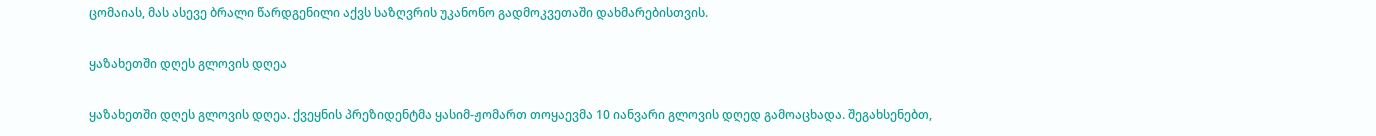ცომაიას, მას ასევე ბრალი წარდგენილი აქვს საზღვრის უკანონო გადმოკვეთაში დახმარებისთვის.

ყაზახეთში დღეს გლოვის დღეა

ყაზახეთში დღეს გლოვის დღეა. ქვეყნის პრეზიდენტმა ყასიმ-ჟომართ თოყაევმა 10 იანვარი გლოვის დღედ გამოაცხადა. შეგახსენებთ,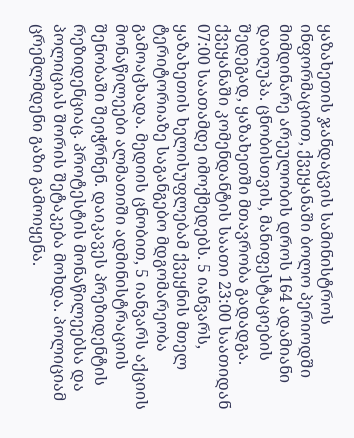ყაზახეთის ჯანდაცვის სამინისტროს ინფორმაციით, ქვეყანაში ბოლო პერიოდში მიმდინარე არეულობის დროს 164 ადამიანი დაიღუპა. ცნობისთვის, მანიფესტაციების შედეგად, ყაზახეთში მთავრობა გადადგა. ქვეყანაში კომენდანტის საათი 23:00 საათიდან 07:00 საათამდე იმოქმედებს. 5 იანვარს, ყაზახეთის ხელისუფლებამ ქვეყნის მთელ ტერიტორიაზე საგანგებო მდგომარეობა გამოაცხადა. მედიის ცნობით, 5 იანვარს აქციის მონაწილეები ალმათიში ადმინისტრაციის შენობაში შეიჭრნენ. დაიკავეს პრეზიდენტის რეზიდენციაც. პროტესტის მონაწილეებსა და პოლიციას შორის შეტაკება მოხდა. პოლიციამ ცრემლმდენი გაზი გამოიყენა.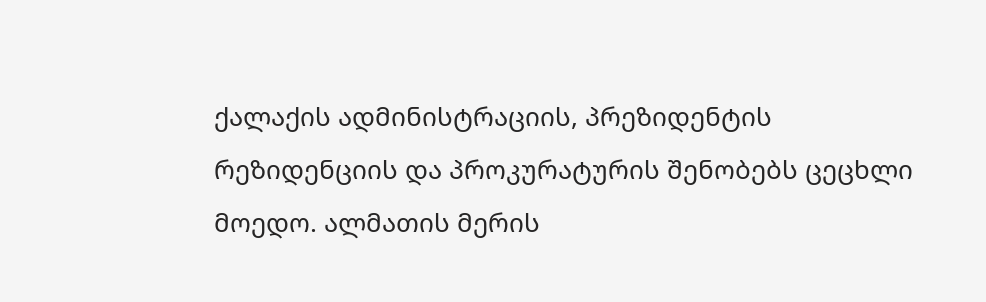ქალაქის ადმინისტრაციის, პრეზიდენტის რეზიდენციის და პროკურატურის შენობებს ცეცხლი მოედო. ალმათის მერის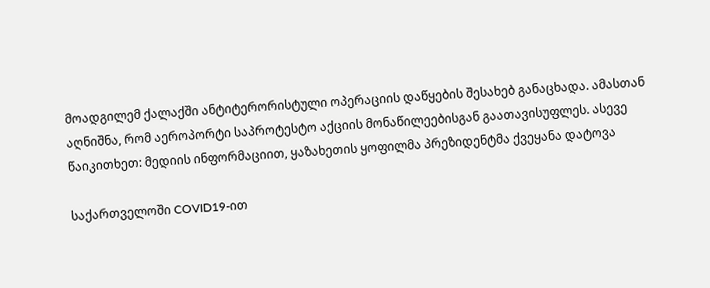მოადგილემ ქალაქში ანტიტერორისტული ოპერაციის დაწყების შესახებ განაცხადა. ამასთან აღნიშნა, რომ აეროპორტი საპროტესტო აქციის მონაწილეებისგან გაათავისუფლეს. ასევე წაიკითხეთ: მედიის ინფორმაციით, ყაზახეთის ყოფილმა პრეზიდენტმა ქვეყანა დატოვა

საქართველოში COVID19-ით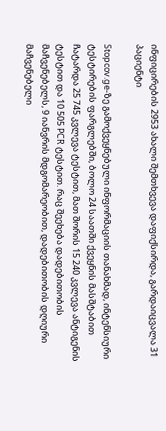ინფიცირების 2953 ახალი შემთხვევა დაფიქსირდა, გარდაიცვალა 31 პაციენტი

Stopcov.ge-ზე გამოქვეყნებული ინფორმაციის თანახმად, ინტენსიური ტესტირების ფარგლებში, ბოლო 24 საათში ქვეყნის მასშტაბით ჩატარდა 25 745 კვლევა ტესტით, მათ შორის 15 240 კვლევა ანტიგენის ტესტით და 10 505 PCR ტესტით. რაც შეეხება დადებითობის მაჩვენებელს, 9 იანვრის მდგომარეობით, დადებითობის დღიური მაჩვენებელი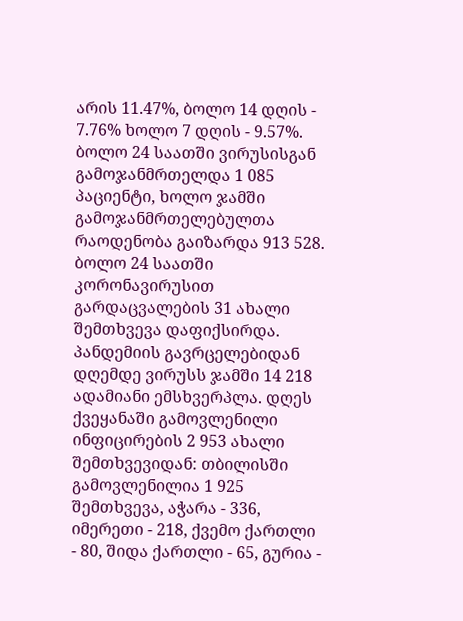არის 11.47%, ბოლო 14 დღის - 7.76% ხოლო 7 დღის - 9.57%. ბოლო 24 საათში ვირუსისგან გამოჯანმრთელდა 1 085 პაციენტი, ხოლო ჯამში გამოჯანმრთელებულთა რაოდენობა გაიზარდა 913 528. ბოლო 24 საათში კორონავირუსით გარდაცვალების 31 ახალი შემთხვევა დაფიქსირდა. პანდემიის გავრცელებიდან დღემდე ვირუსს ჯამში 14 218 ადამიანი ემსხვერპლა. დღეს ქვეყანაში გამოვლენილი ინფიცირების 2 953 ახალი შემთხვევიდან: თბილისში გამოვლენილია 1 925 შემთხვევა, აჭარა - 336, იმერეთი - 218, ქვემო ქართლი - 80, შიდა ქართლი - 65, გურია -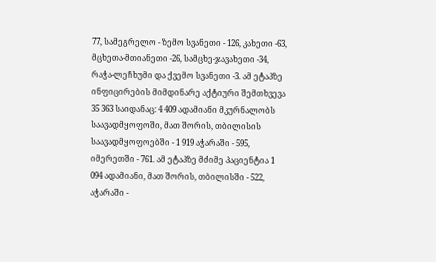77, სამეგრელო - ზემო სვანეთი - 126, კახეთი -63, მცხეთა-მთიანეთი -26, სამცხე-ჯავახეთი -34, რაჭა-ლეჩხუმი და ქვემო სვანეთი -3. ამ ეტაპზე ინფიცირების მიმდინარე აქტიური შემთხვევა 35 363 საიდანაც: 4 409 ადამიანი მკურნალობს საავადმყოფოში, მათ შორის, თბილისის საავადმყოფოებში - 1 919 აჭარაში - 595, იმერეთში - 761. ამ ეტაპზე მძიმე პაციენტია 1 094 ადამიანი, მათ შორის, თბილისში - 522, აჭარაში -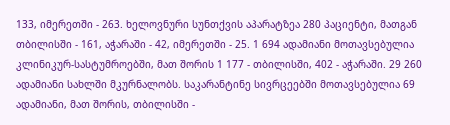133, იმერეთში - 263. ხელოვნური სუნთქვის აპარატზეა 280 პაციენტი, მათგან თბილისში - 161, აჭარაში - 42, იმერეთში - 25. 1 694 ადამიანი მოთავსებულია კლინიკურ-სასტუმროებში, მათ შორის 1 177 - თბილისში, 402 - აჭარაში. 29 260 ადამიანი სახლში მკურნალობს. საკარანტინე სივრცეებში მოთავსებულია 69 ადამიანი, მათ შორის, თბილისში -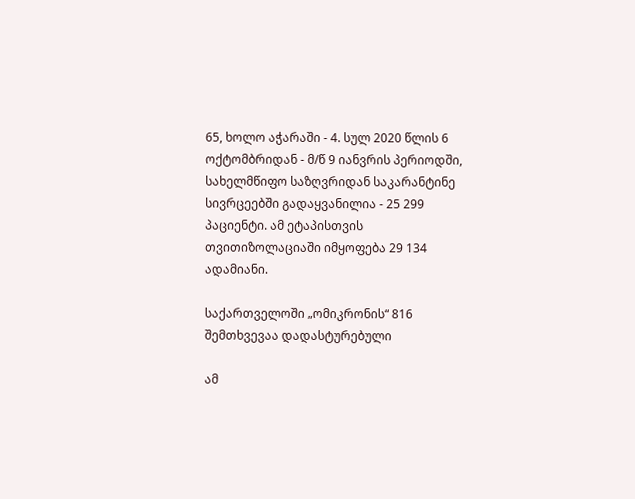65, ხოლო აჭარაში - 4. სულ 2020 წლის 6 ოქტომბრიდან - მ/წ 9 იანვრის პერიოდში, სახელმწიფო საზღვრიდან საკარანტინე სივრცეებში გადაყვანილია - 25 299 პაციენტი. ამ ეტაპისთვის თვითიზოლაციაში იმყოფება 29 134 ადამიანი.

საქართველოში „ომიკრონის“ 816 შემთხვევაა დადასტურებული

ამ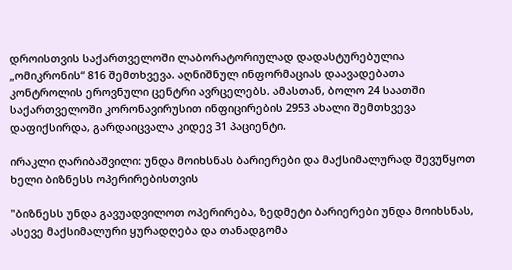დროისთვის საქართველოში ლაბორატორიულად დადასტურებულია „ომიკრონის“ 816 შემთხვევა. აღნიშნულ ინფორმაციას დაავადებათა კონტროლის ეროვნული ცენტრი ავრცელებს. ამასთან, ბოლო 24 საათში საქართველოში კორონავირუსით ინფიცირების 2953 ახალი შემთხვევა დაფიქსირდა, გარდაიცვალა კიდევ 31 პაციენტი.

ირაკლი ღარიბაშვილი: უნდა მოიხსნას ბარიერები და მაქსიმალურად შევუწყოთ ხელი ბიზნესს ოპერირებისთვის

"ბიზნესს უნდა გავუადვილოთ ოპერირება, ზედმეტი ბარიერები უნდა მოიხსნას, ასევე მაქსიმალური ყურადღება და თანადგომა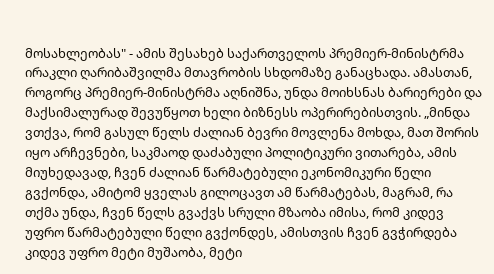მოსახლეობას" - ამის შესახებ საქართველოს პრემიერ-მინისტრმა ირაკლი ღარიბაშვილმა მთავრობის სხდომაზე განაცხადა. ამასთან, როგორც პრემიერ-მინისტრმა აღნიშნა, უნდა მოიხსნას ბარიერები და მაქსიმალურად შევუწყოთ ხელი ბიზნესს ოპერირებისთვის. „მინდა ვთქვა, რომ გასულ წელს ძალიან ბევრი მოვლენა მოხდა, მათ შორის იყო არჩევნები, საკმაოდ დაძაბული პოლიტიკური ვითარება, ამის მიუხედავად, ჩვენ ძალიან წარმატებული ეკონომიკური წელი გვქონდა, ამიტომ ყველას გილოცავთ ამ წარმატებას, მაგრამ, რა თქმა უნდა, ჩვენ წელს გვაქვს სრული მზაობა იმისა, რომ კიდევ უფრო წარმატებული წელი გვქონდეს, ამისთვის ჩვენ გვჭირდება კიდევ უფრო მეტი მუშაობა, მეტი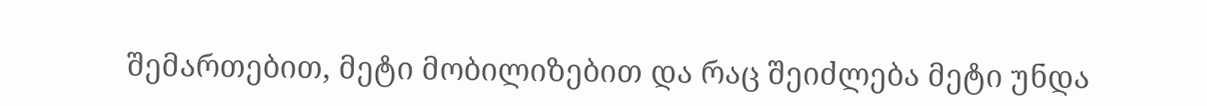შემართებით, მეტი მობილიზებით და რაც შეიძლება მეტი უნდა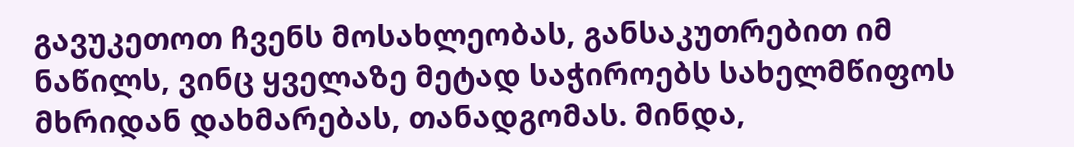გავუკეთოთ ჩვენს მოსახლეობას, განსაკუთრებით იმ ნაწილს, ვინც ყველაზე მეტად საჭიროებს სახელმწიფოს მხრიდან დახმარებას, თანადგომას. მინდა,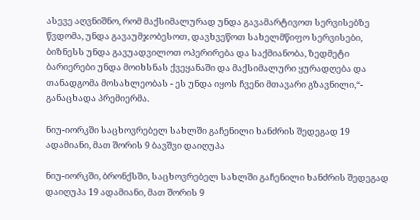ასევე აღვნიშნო, რომ მაქსიმალურად უნდა გავამარტივოთ სერვისებზე წვდომა, უნდა გავაუმჯობესოთ, დავხვეწოთ სახელმწიფო სერვისები, ბიზნესს უნდა გავუადვილოთ ოპერირება და საქმიანობა, ზედმეტი ბარიერები უნდა მოიხსნას ქვეყანაში და მაქსიმალური ყურადღება და თანადგომა მოსახლეობას - ეს უნდა იყოს ჩვენი მთავარი გზავნილი,“- განაცხადა პრემიერმა.

ნიუ-იორკში საცხოვრებელ სახლში გაჩენილი ხანძრის შედეგად 19 ადამიანი, მათ შორის 9 ბავშვი დაიღუპა

ნიუ-იორკში, ბრონქსში, საცხოვრებელ სახლში გაჩენილი ხანძრის შედეგად დაიღუპა 19 ადამიანი, მათ შორის 9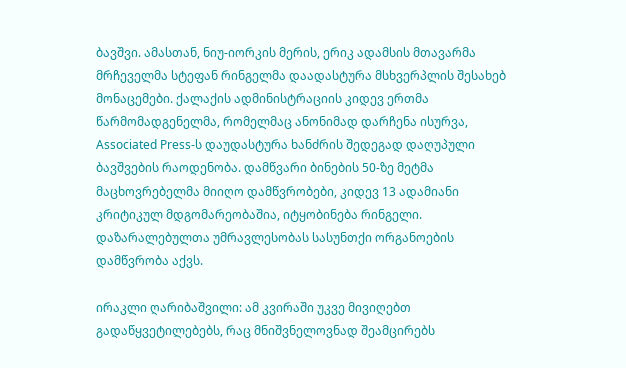ბავშვი. ამასთან, ნიუ-იორკის მერის, ერიკ ადამსის მთავარმა მრჩეველმა სტეფან რინგელმა დაადასტურა მსხვერპლის შესახებ მონაცემები. ქალაქის ადმინისტრაციის კიდევ ერთმა წარმომადგენელმა, რომელმაც ანონიმად დარჩენა ისურვა, Associated Press-ს დაუდასტურა ხანძრის შედეგად დაღუპული ბავშვების რაოდენობა. დამწვარი ბინების 50-ზე მეტმა მაცხოვრებელმა მიიღო დამწვრობები, კიდევ 13 ადამიანი კრიტიკულ მდგომარეობაშია, იტყობინება რინგელი. დაზარალებულთა უმრავლესობას სასუნთქი ორგანოების დამწვრობა აქვს.

ირაკლი ღარიბაშვილი: ამ კვირაში უკვე მივიღებთ გადაწყვეტილებებს, რაც მნიშვნელოვნად შეამცირებს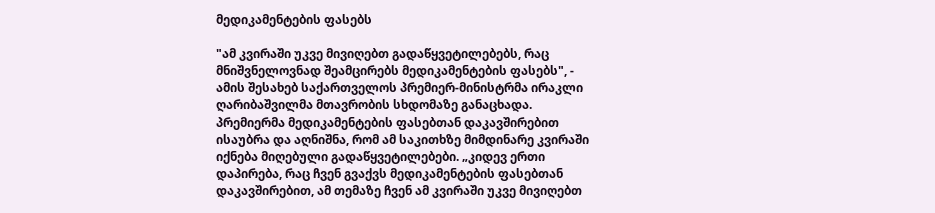მედიკამენტების ფასებს

"ამ კვირაში უკვე მივიღებთ გადაწყვეტილებებს, რაც მნიშვნელოვნად შეამცირებს მედიკამენტების ფასებს", - ამის შესახებ საქართველოს პრემიერ-მინისტრმა ირაკლი ღარიბაშვილმა მთავრობის სხდომაზე განაცხადა. პრემიერმა მედიკამენტების ფასებთან დაკავშირებით ისაუბრა და აღნიშნა, რომ ამ საკითხზე მიმდინარე კვირაში იქნება მიღებული გადაწყვეტილებები. „კიდევ ერთი დაპირება, რაც ჩვენ გვაქვს მედიკამენტების ფასებთან დაკავშირებით, ამ თემაზე ჩვენ ამ კვირაში უკვე მივიღებთ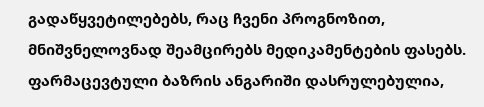გადაწყვეტილებებს, რაც ჩვენი პროგნოზით, მნიშვნელოვნად შეამცირებს მედიკამენტების ფასებს. ფარმაცევტული ბაზრის ანგარიში დასრულებულია,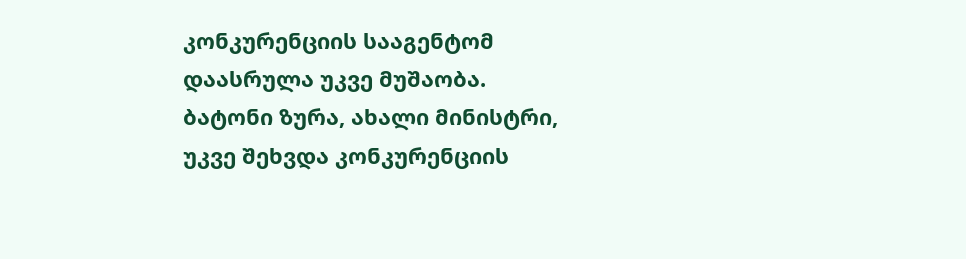კონკურენციის სააგენტომ დაასრულა უკვე მუშაობა. ბატონი ზურა, ახალი მინისტრი, უკვე შეხვდა კონკურენციის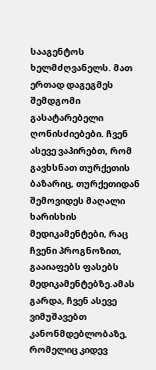სააგენტოს ხელმძღვანელს. მათ ერთად დაგეგმეს შემდგომი გასატარებელი ღონისძიებები. ჩვენ ასევე ვაპირებთ, რომ გავხსნათ თურქეთის ბაზარიც, თურქეთიდან შემოვიდეს მაღალი ხარისხის მედიკამენტები, რაც ჩვენი პროგნოზით, გააიაფებს ფასებს მედიკამენტებზე.ამას გარდა, ჩვენ ასევე ვიმუშავებთ კანონმდებლობაზე, რომელიც კიდევ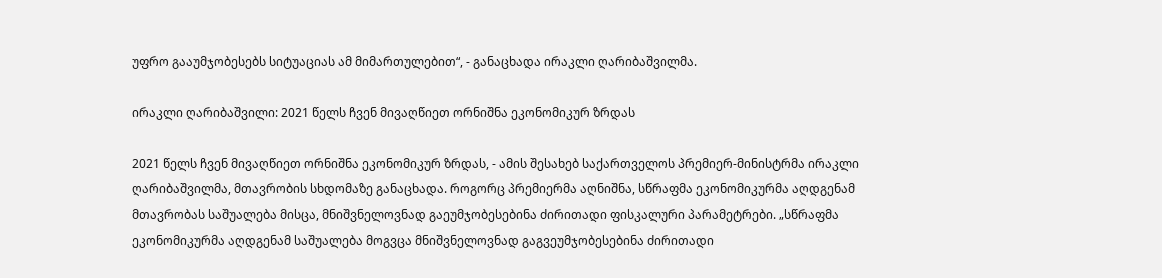უფრო გააუმჯობესებს სიტუაციას ამ მიმართულებით“, - განაცხადა ირაკლი ღარიბაშვილმა.

ირაკლი ღარიბაშვილი: 2021 წელს ჩვენ მივაღწიეთ ორნიშნა ეკონომიკურ ზრდას

2021 წელს ჩვენ მივაღწიეთ ორნიშნა ეკონომიკურ ზრდას, - ამის შესახებ საქართველოს პრემიერ-მინისტრმა ირაკლი ღარიბაშვილმა, მთავრობის სხდომაზე განაცხადა. როგორც პრემიერმა აღნიშნა, სწრაფმა ეკონომიკურმა აღდგენამ მთავრობას საშუალება მისცა, მნიშვნელოვნად გაეუმჯობესებინა ძირითადი ფისკალური პარამეტრები. „სწრაფმა ეკონომიკურმა აღდგენამ საშუალება მოგვცა მნიშვნელოვნად გაგვეუმჯობესებინა ძირითადი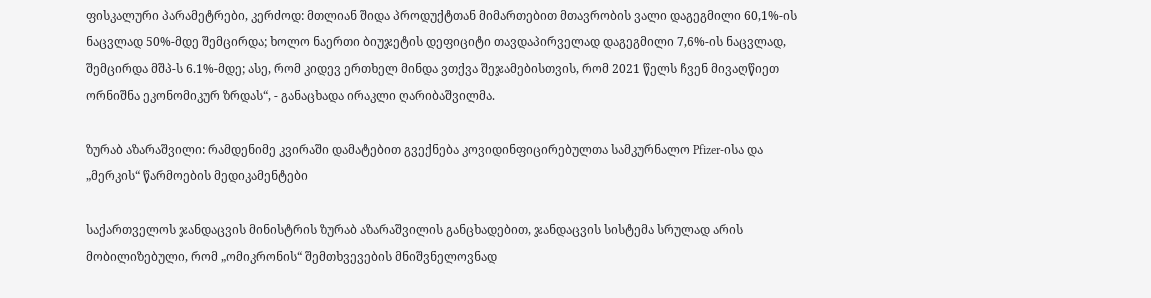ფისკალური პარამეტრები, კერძოდ: მთლიან შიდა პროდუქტთან მიმართებით მთავრობის ვალი დაგეგმილი 60,1%-ის ნაცვლად 50%-მდე შემცირდა; ხოლო ნაერთი ბიუჯეტის დეფიციტი თავდაპირველად დაგეგმილი 7,6%-ის ნაცვლად, შემცირდა მშპ-ს 6.1%-მდე; ასე, რომ კიდევ ერთხელ მინდა ვთქვა შეჯამებისთვის, რომ 2021 წელს ჩვენ მივაღწიეთ ორნიშნა ეკონომიკურ ზრდას“, - განაცხადა ირაკლი ღარიბაშვილმა.

ზურაბ აზარაშვილი: რამდენიმე კვირაში დამატებით გვექნება კოვიდინფიცირებულთა სამკურნალო Pfizer-ისა და „მერკის“ წარმოების მედიკამენტები

საქართველოს ჯანდაცვის მინისტრის ზურაბ აზარაშვილის განცხადებით, ჯანდაცვის სისტემა სრულად არის მობილიზებული, რომ „ომიკრონის“ შემთხვევების მნიშვნელოვნად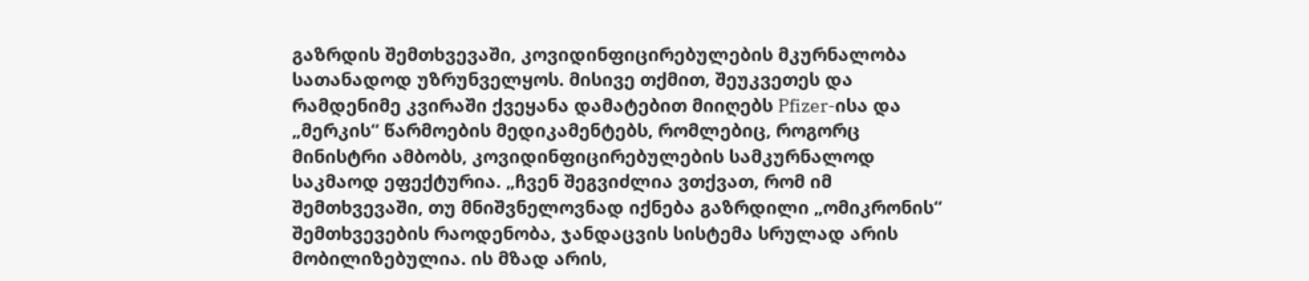გაზრდის შემთხვევაში, კოვიდინფიცირებულების მკურნალობა სათანადოდ უზრუნველყოს. მისივე თქმით, შეუკვეთეს და რამდენიმე კვირაში ქვეყანა დამატებით მიიღებს Pfizer-ისა და „მერკის“ წარმოების მედიკამენტებს, რომლებიც, როგორც მინისტრი ამბობს, კოვიდინფიცირებულების სამკურნალოდ საკმაოდ ეფექტურია. „ჩვენ შეგვიძლია ვთქვათ, რომ იმ შემთხვევაში, თუ მნიშვნელოვნად იქნება გაზრდილი „ომიკრონის“ შემთხვევების რაოდენობა, ჯანდაცვის სისტემა სრულად არის მობილიზებულია. ის მზად არის,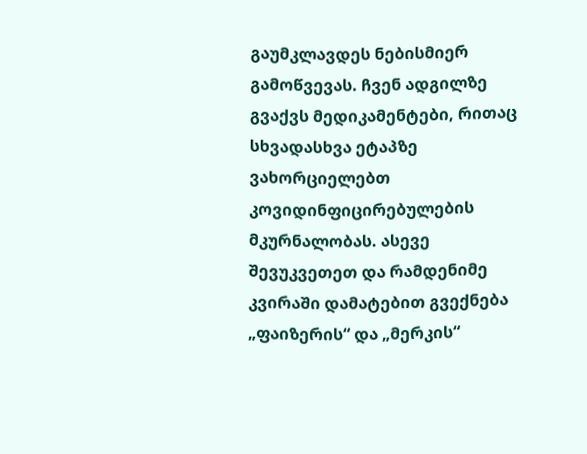გაუმკლავდეს ნებისმიერ გამოწვევას. ჩვენ ადგილზე გვაქვს მედიკამენტები, რითაც სხვადასხვა ეტაპზე ვახორციელებთ კოვიდინფიცირებულების მკურნალობას. ასევე შევუკვეთეთ და რამდენიმე კვირაში დამატებით გვექნება „ფაიზერის“ და „მერკის“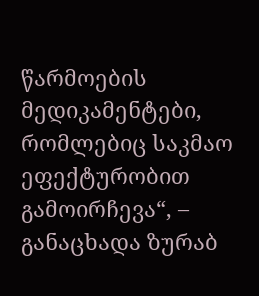წარმოების მედიკამენტები, რომლებიც საკმაო ეფექტურობით გამოირჩევა“, – განაცხადა ზურაბ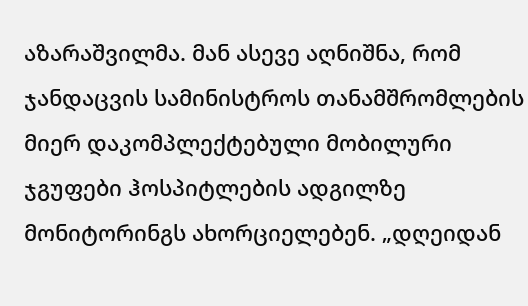აზარაშვილმა. მან ასევე აღნიშნა, რომ ჯანდაცვის სამინისტროს თანამშრომლების მიერ დაკომპლექტებული მობილური ჯგუფები ჰოსპიტლების ადგილზე მონიტორინგს ახორციელებენ. „დღეიდან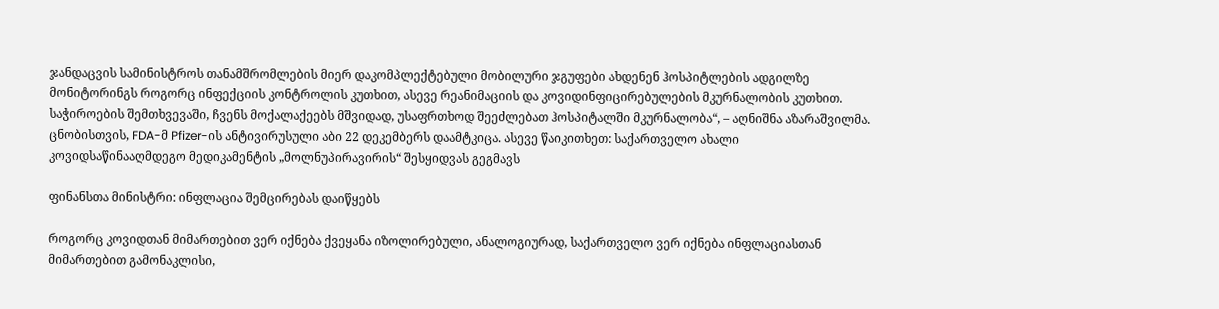ჯანდაცვის სამინისტროს თანამშრომლების მიერ დაკომპლექტებული მობილური ჯგუფები ახდენენ ჰოსპიტლების ადგილზე მონიტორინგს როგორც ინფექციის კონტროლის კუთხით, ასევე რეანიმაციის და კოვიდინფიცირებულების მკურნალობის კუთხით. საჭიროების შემთხვევაში, ჩვენს მოქალაქეებს მშვიდად, უსაფრთხოდ შეეძლებათ ჰოსპიტალში მკურნალობა“, – აღნიშნა აზარაშვილმა. ცნობისთვის, FDA-მ Pfizer-ის ანტივირუსული აბი 22 დეკემბერს დაამტკიცა. ასევე წაიკითხეთ: საქართველო ახალი კოვიდსაწინააღმდეგო მედიკამენტის „მოლნუპირავირის“ შესყიდვას გეგმავს

ფინანსთა მინისტრი: ინფლაცია შემცირებას დაიწყებს

როგორც კოვიდთან მიმართებით ვერ იქნება ქვეყანა იზოლირებული, ანალოგიურად, საქართველო ვერ იქნება ინფლაციასთან მიმართებით გამონაკლისი,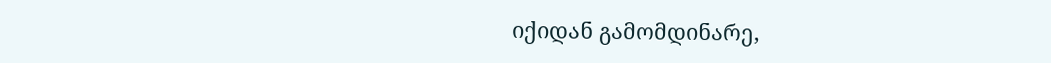იქიდან გამომდინარე,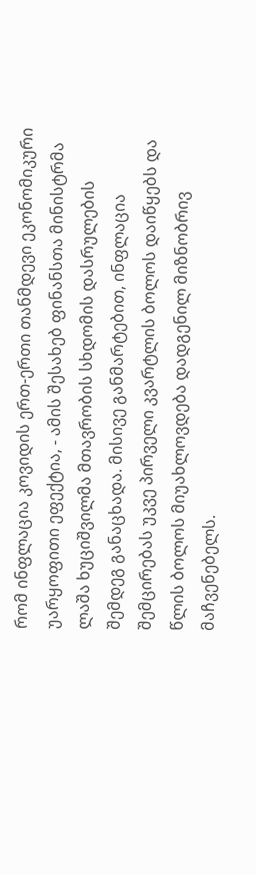რომ ინფლაცია კოვიდის ერთ-ერთი თანმდევი ეკონომიკური უარყოფითი ეფექტია, - ამის შესახებ ფინანსთა მინისტრმა ლაშა ხუციშვილმა მთავრობის სხდომის დასრულების შემდეგ განაცხადა. მისივე განმარტებით, ინფლაცია შემცირებას უკვე პირველი კვარტლის ბოლოს დაიწყებს და წლის ბოლოს მიუახლოვდება დადგენილ მიზნობრივ მაჩვენებელს.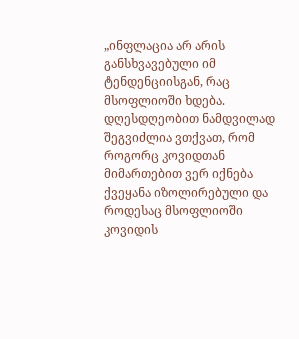„ინფლაცია არ არის განსხვავებული იმ ტენდენციისგან, რაც მსოფლიოში ხდება. დღესდღეობით ნამდვილად შეგვიძლია ვთქვათ, რომ როგორც კოვიდთან მიმართებით ვერ იქნება ქვეყანა იზოლირებული და როდესაც მსოფლიოში კოვიდის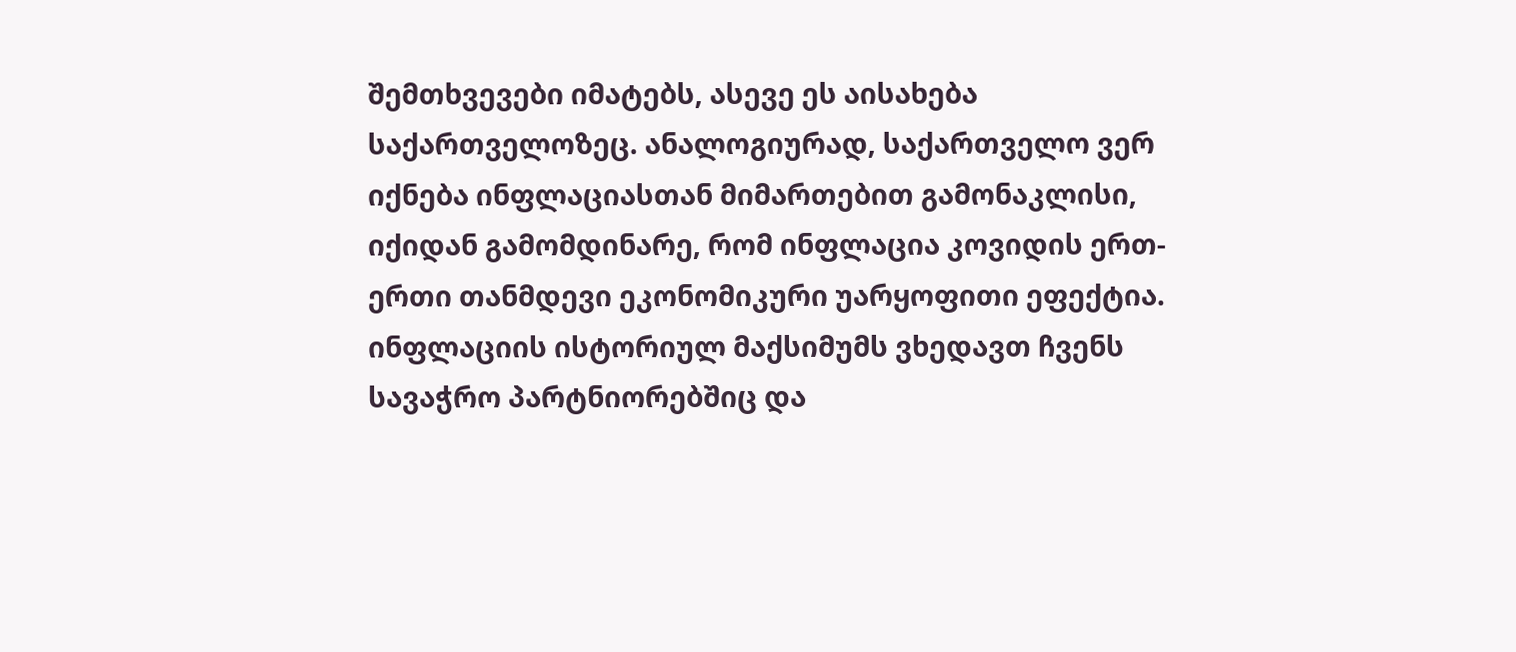შემთხვევები იმატებს, ასევე ეს აისახება საქართველოზეც. ანალოგიურად, საქართველო ვერ იქნება ინფლაციასთან მიმართებით გამონაკლისი, იქიდან გამომდინარე, რომ ინფლაცია კოვიდის ერთ-ერთი თანმდევი ეკონომიკური უარყოფითი ეფექტია. ინფლაციის ისტორიულ მაქსიმუმს ვხედავთ ჩვენს სავაჭრო პარტნიორებშიც და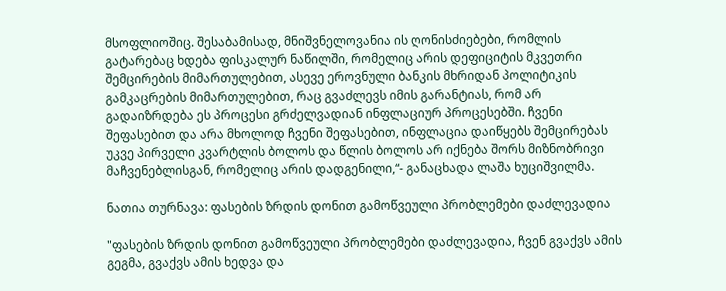მსოფლიოშიც. შესაბამისად, მნიშვნელოვანია ის ღონისძიებები, რომლის გატარებაც ხდება ფისკალურ ნაწილში, რომელიც არის დეფიციტის მკვეთრი შემცირების მიმართულებით, ასევე ეროვნული ბანკის მხრიდან პოლიტიკის გამკაცრების მიმართულებით, რაც გვაძლევს იმის გარანტიას, რომ არ გადაიზრდება ეს პროცესი გრძელვადიან ინფლაციურ პროცესებში. ჩვენი შეფასებით და არა მხოლოდ ჩვენი შეფასებით, ინფლაცია დაიწყებს შემცირებას უკვე პირველი კვარტლის ბოლოს და წლის ბოლოს არ იქნება შორს მიზნობრივი მაჩვენებლისგან, რომელიც არის დადგენილი,“- განაცხადა ლაშა ხუციშვილმა.

ნათია თურნავა: ფასების ზრდის დონით გამოწვეული პრობლემები დაძლევადია

"ფასების ზრდის დონით გამოწვეული პრობლემები დაძლევადია, ჩვენ გვაქვს ამის გეგმა, გვაქვს ამის ხედვა და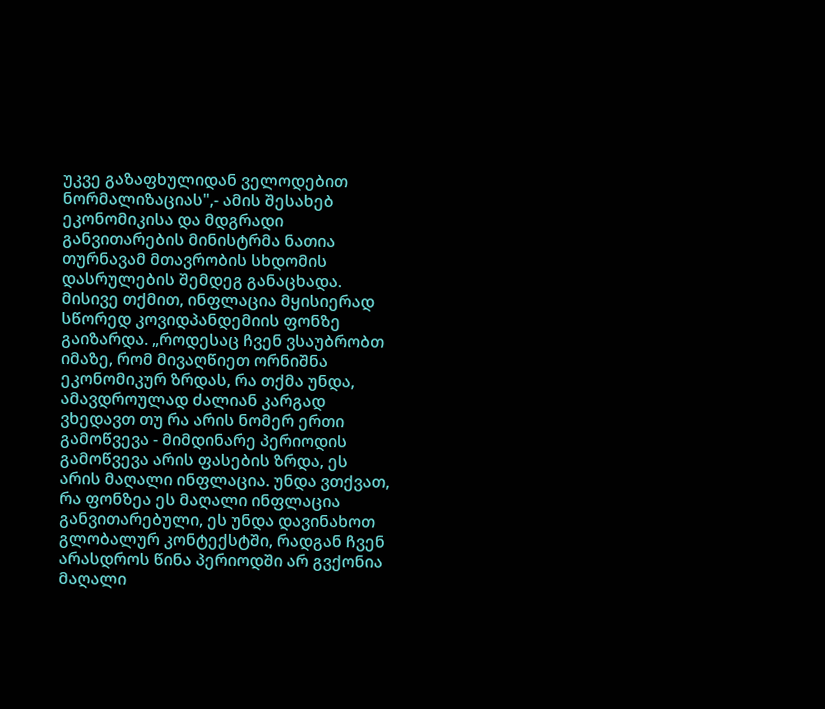უკვე გაზაფხულიდან ველოდებით ნორმალიზაციას",- ამის შესახებ ეკონომიკისა და მდგრადი განვითარების მინისტრმა ნათია თურნავამ მთავრობის სხდომის დასრულების შემდეგ განაცხადა. მისივე თქმით, ინფლაცია მყისიერად სწორედ კოვიდპანდემიის ფონზე გაიზარდა. „როდესაც ჩვენ ვსაუბრობთ იმაზე, რომ მივაღწიეთ ორნიშნა ეკონომიკურ ზრდას, რა თქმა უნდა, ამავდროულად ძალიან კარგად ვხედავთ თუ რა არის ნომერ ერთი გამოწვევა - მიმდინარე პერიოდის გამოწვევა არის ფასების ზრდა, ეს არის მაღალი ინფლაცია. უნდა ვთქვათ, რა ფონზეა ეს მაღალი ინფლაცია განვითარებული, ეს უნდა დავინახოთ გლობალურ კონტექსტში, რადგან ჩვენ არასდროს წინა პერიოდში არ გვქონია მაღალი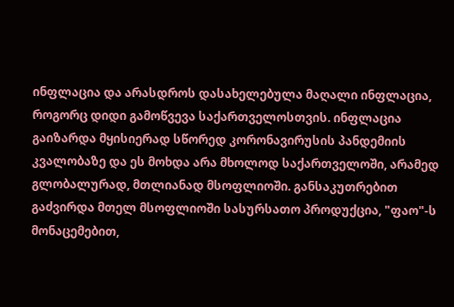ინფლაცია და არასდროს დასახელებულა მაღალი ინფლაცია, როგორც დიდი გამოწვევა საქართველოსთვის. ინფლაცია გაიზარდა მყისიერად სწორედ კორონავირუსის პანდემიის კვალობაზე და ეს მოხდა არა მხოლოდ საქართველოში, არამედ გლობალურად, მთლიანად მსოფლიოში. განსაკუთრებით გაძვირდა მთელ მსოფლიოში სასურსათო პროდუქცია, "ფაო"-ს მონაცემებით,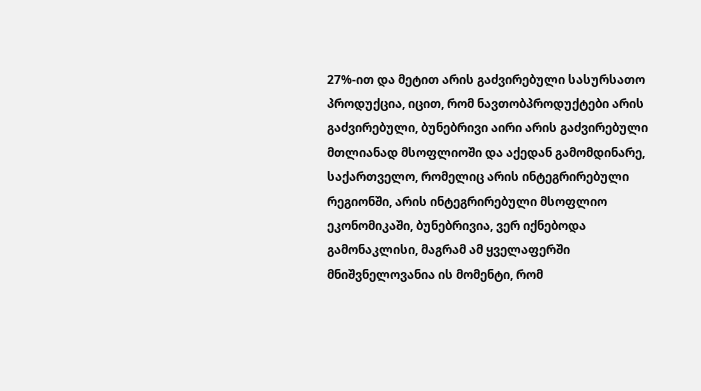27%-ით და მეტით არის გაძვირებული სასურსათო პროდუქცია, იცით, რომ ნავთობპროდუქტები არის გაძვირებული, ბუნებრივი აირი არის გაძვირებული მთლიანად მსოფლიოში და აქედან გამომდინარე, საქართველო, რომელიც არის ინტეგრირებული რეგიონში, არის ინტეგრირებული მსოფლიო ეკონომიკაში, ბუნებრივია, ვერ იქნებოდა გამონაკლისი, მაგრამ ამ ყველაფერში მნიშვნელოვანია ის მომენტი, რომ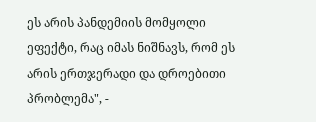ეს არის პანდემიის მომყოლი ეფექტი, რაც იმას ნიშნავს, რომ ეს არის ერთჯერადი და დროებითი პრობლემა", -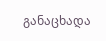განაცხადა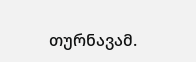თურნავამ.